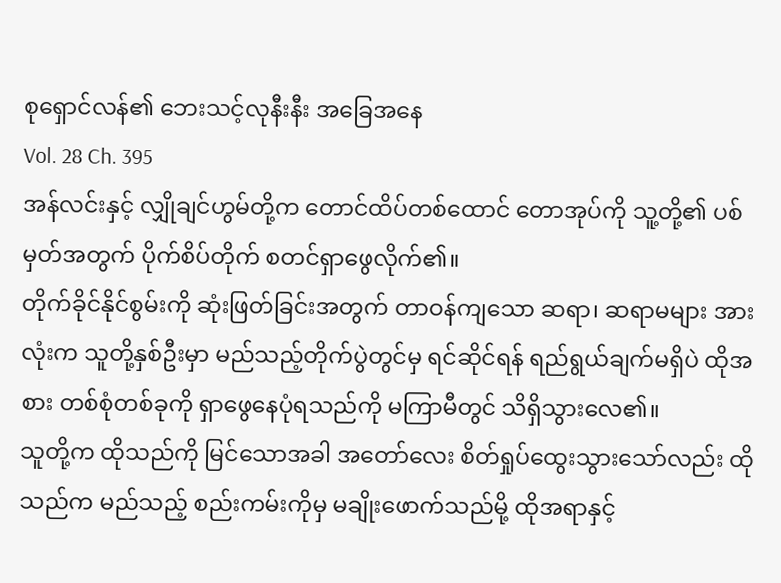စုရှောင်လန်၏ ဘေးသင့်လုနီးနီး အခြေအနေ
Vol. 28 Ch. 395
အန်လင်းနှင့် လျှိုချင်ဟွမ်တို့က တောင်ထိပ်တစ်ထောင် တောအုပ်ကို သူ့တို့၏ ပစ်မှတ်အတွက် ပိုက်စိပ်တိုက် စတင်ရှာဖွေလိုက်၏။
တိုက်ခိုင်နိုင်စွမ်းကို ဆုံးဖြတ်ခြင်းအတွက် တာဝန်ကျသော ဆရာ၊ ဆရာမများ အားလုံးက သူတို့နှစ်ဦးမှာ မည်သည့်တိုက်ပွဲတွင်မှ ရင်ဆိုင်ရန် ရည်ရွယ်ချက်မရှိပဲ ထိုအစား တစ်စုံတစ်ခုကို ရှာဖွေနေပုံရသည်ကို မကြာမီတွင် သိရှိသွားလေ၏။
သူတို့က ထိုသည်ကို မြင်သောအခါ အတော်လေး စိတ်ရှုပ်ထွေးသွားသော်လည်း ထိုသည်က မည်သည့် စည်းကမ်းကိုမှ မချိုးဖောက်သည်မို့ ထိုအရာနှင့်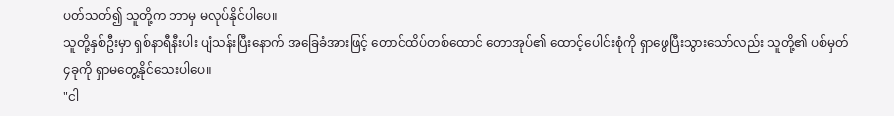ပတ်သတ်၍ သူတို့က ဘာမှ မလုပ်နိုင်ပါပေ။
သူတို့နှစ်ဦးမှာ ရှစ်နာရီနီးပါး ပျံသန်းပြီးနောက် အခြေခံအားဖြင့် တောင်ထိပ်တစ်ထောင် တောအုပ်၏ ထောင့်ပေါင်းစုံကို ရှာဖွေပြီးသွားသော်လည်း သူတို့၏ ပစ်မှတ် ၄ခုကို ရှာမတွေ့နိုင်သေးပါပေ။
"ငါ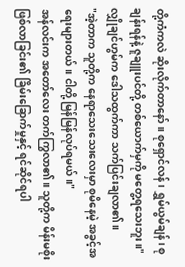တို့ကံကလဲ ဆိုးလိုက်တာနော်။ စုရှောင်လန်၊ ရွှမ်ယွမ်ချန်၊ စုချန်းရန်နဲ့ ဇူချူးပင်တို့ တစ်ယောက်မှကို မတွေ့ရသေးဘူး။" လျှိုချင်ဟွမ်က ဒေါသထွက်ကာ သက်ပြင်းချလာ၏။
"အဲ့တာက သူတို့က နေရာသေးသေးလေးမှာ စုမိနေမဲ့ အခွင့်အရေးများတယ်။ ငါတို့ မြန်မြန်လုပ်ရမယ်။"
အန်လင်းက အတော်လေး တက်ကြွလာ၏။ သူတို့က မိန်းမစိုးဖြစ်လာခြင်း၏ ခြိမ်းခြောက်မှုနှင့် ရင်ဆိုင်ရပါ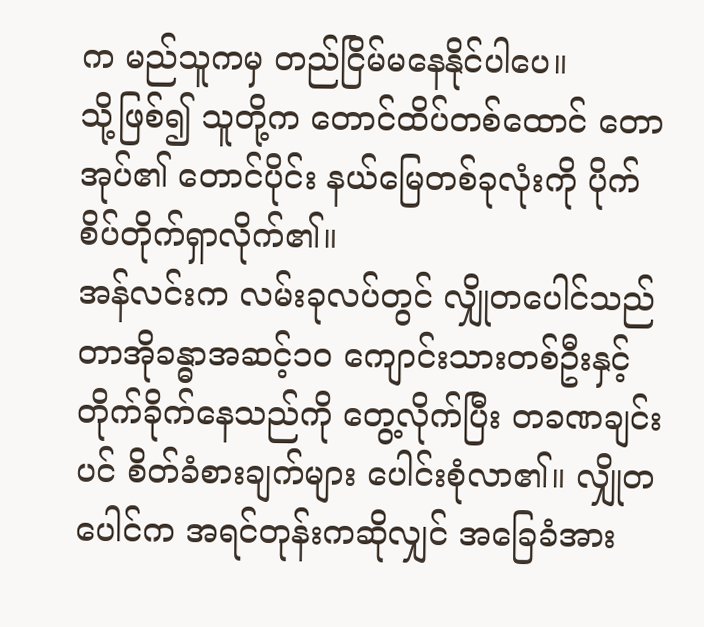က မည်သူကမှ တည်ငြိမ်မနေနိုင်ပါပေ။
သို့ဖြစ်၍ သူတို့က တောင်ထိပ်တစ်ထောင် တောအုပ်၏ တောင်ပိုင်း နယ်မြေတစ်ခုလုံးကို ပိုက်စိပ်တိုက်ရှာလိုက်၏။
အန်လင်းက လမ်းခုလပ်တွင် လျှိုတပေါင်သည် တာအိုခန္ဓာအဆင့်၁၀ ကျောင်းသားတစ်ဦးနှင့် တိုက်ခိုက်နေသည်ကို တွေ့လိုက်ပြီး တခဏချင်းပင် စိတ်ခံစားချက်များ ပေါင်းစုံလာ၏။ လျှိုတပေါင်က အရင်တုန်းကဆိုလျှင် အခြေခံအား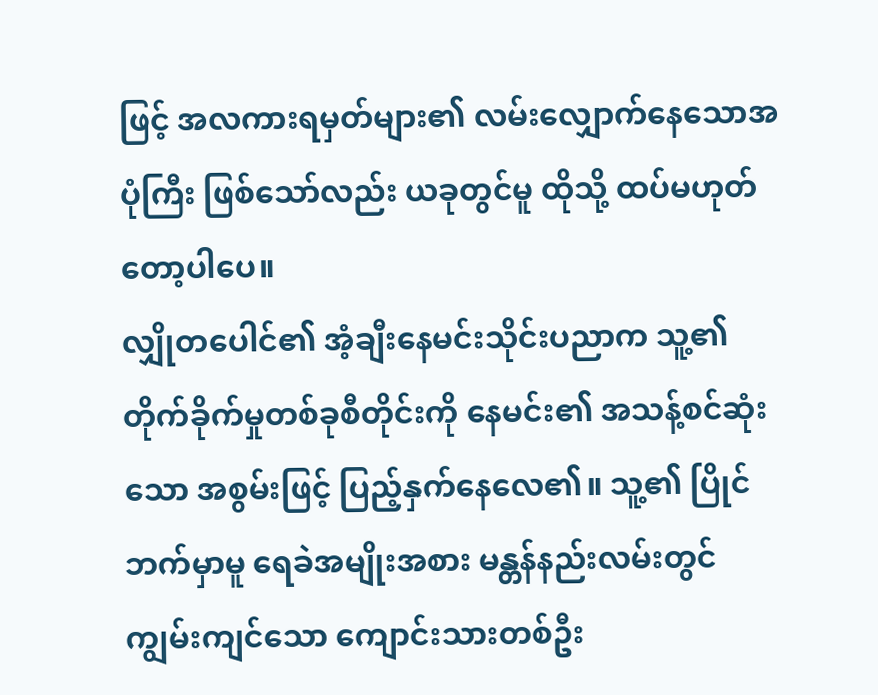ဖြင့် အလကားရမှတ်များ၏ လမ်းလျှောက်နေသောအပုံကြီး ဖြစ်သော်လည်း ယခုတွင်မူ ထိုသို့ ထပ်မဟုတ်တော့ပါပေ။
လျှိုတပေါင်၏ အံ့ချီးနေမင်းသိုင်းပညာက သူ့၏ တိုက်ခိုက်မှုတစ်ခုစီတိုင်းကို နေမင်း၏ အသန့်စင်ဆုံးသော အစွမ်းဖြင့် ပြည့်နှက်နေလေ၏။ သူ့၏ ပြိုင်ဘက်မှာမူ ရေခဲအမျိုးအစား မန္တန်နည်းလမ်းတွင် ကျွမ်းကျင်သော ကျောင်းသားတစ်ဦး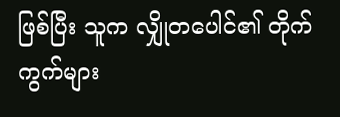ဖြစ်ပြီး သူက လျှိုတပေါင်၏ တိုက်ကွက်များ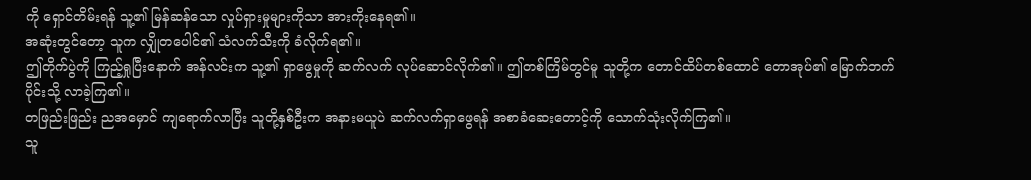ကို ရှောင်တိမ်းရန် သူ့၏ မြန်ဆန်သော လှုပ်ရှားမှုများကိုသာ အားကိုးနေရ၏။
အဆုံးတွင်တော့ သူက လျှိုတပေါင်၏ သံလက်သီးကို ခံလိုက်ရ၏။
ဤတိုက်ပွဲကို ကြည့်ရှုပြီးနောက် အန်လင်းက သူ့၏ ရှာဖွေမှုကို ဆက်လက် လုပ်ဆောင်လိုက်၏။ ဤတစ်ကြိမ်တွင်မူ သူတို့က တောင်ထိပ်တစ်ထောင် တောအုပ်၏ မြောက်ဘက်ပိုင်းသို့ လာခဲ့ကြ၏။
တဖြည်းဖြည်း ညအမှောင် ကျရောက်လာပြီး သူတို့နှစ်ဦးက အနားမယူပဲ ဆက်လက်ရှာဖွေရန် အစာခံဆေးတောင့်ကို သောက်သုံးလိုက်ကြ၏။
သူ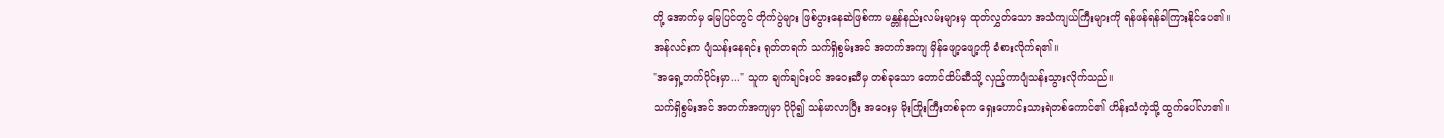တို့ အောက်မှ မြေပြင်တွင် တိုက်ပွဲများ ဖြစ်ပွားနေဆဲဖြစ်ကာ မန္တန်နည်းလမ်းများမှ ထုတ်လွှတ်သော အသံကျယ်ကြီးများကို ရန်ဖန်ရန်ခါကြားနိုင်ပေ၏။
အန်လင်းက ပျံသန်းနေရင်း ရုတ်တရက် သက်ရှိစွမ်းအင် အတက်အကျ မှိန်ဖျော့ဖျော့ကို ခံစားလိုက်ရ၏။
"အရှေ့ဘက်ပိုင်းမှာ..." သူက ချက်ချင်းပင် အဝေးဆီမှ တစ်ခုသော တောင်ထိပ်ဆီသို့ လှည့်ကာပျံသန်းသွားလိုက်သည်။
သက်ရှိစွမ်းအင် အတက်အကျမှာ ပိုပို၍ သန်မာလာပြီး အဝေးမှ မိုးကြိုးကြီးတစ်ခုက ရှေးဟောင်းသားရဲတစ်ကောင်၏ ဟိန်းသံကဲ့သို့ ထွက်ပေါ်လာ၏။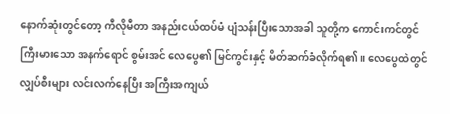နောက်ဆုံးတွင်တော့ ကီလိုမီတာ အနည်းငယ်ထပ်မံ ပျံသန်းပြီးသောအခါ သူတို့က ကောင်းကင်တွင် ကြီးမားသော အနက်ရောင် စွမ်းအင် လေပွေ၏ မြင်ကွင်းနှင့် မိတ်ဆက်ခံလိုက်ရ၏။ လေပွေထဲတွင် လျှပ်စီးများ လင်းလက်နေပြီး အကြီးအကျယ်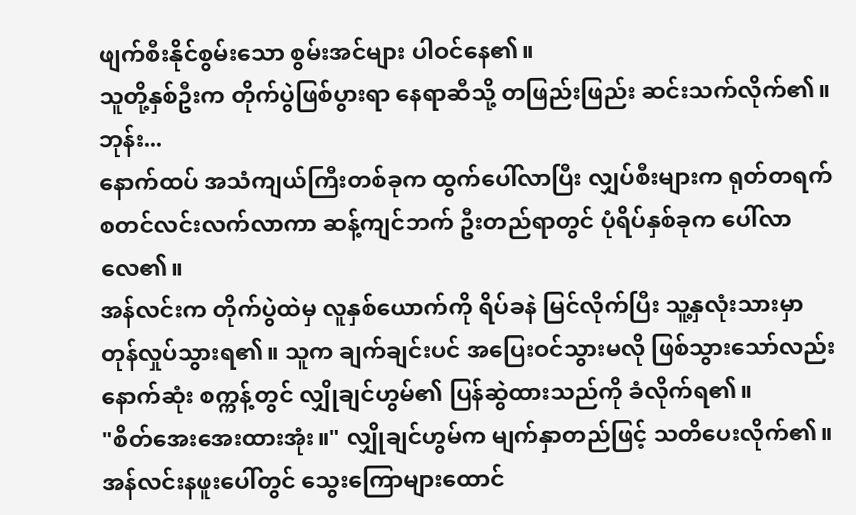ဖျက်စီးနိုင်စွမ်းသော စွမ်းအင်များ ပါဝင်နေ၏။
သူတို့နှစ်ဦးက တိုက်ပွဲဖြစ်ပွားရာ နေရာဆီသို့ တဖြည်းဖြည်း ဆင်းသက်လိုက်၏။
ဘုန်း...
နောက်ထပ် အသံကျယ်ကြီးတစ်ခုက ထွက်ပေါ်လာပြီး လျှပ်စီးများက ရုတ်တရက် စတင်လင်းလက်လာကာ ဆန့်ကျင်ဘက် ဦးတည်ရာတွင် ပုံရိပ်နှစ်ခုက ပေါ်လာလေ၏။
အန်လင်းက တိုက်ပွဲထဲမှ လူနှစ်ယောက်ကို ရိပ်ခနဲ မြင်လိုက်ပြီး သူ့နှလုံးသားမှာ တုန်လှုပ်သွားရ၏။ သူက ချက်ချင်းပင် အပြေးဝင်သွားမလို ဖြစ်သွားသော်လည်း နောက်ဆုံး စက္ကန့်တွင် လျှိုချင်ဟွမ်၏ ပြန်ဆွဲထားသည်ကို ခံလိုက်ရ၏။
"စိတ်အေးအေးထားအုံး။" လျှိုချင်ဟွမ်က မျက်နှာတည်ဖြင့် သတိပေးလိုက်၏။
အန်လင်းနဖူးပေါ်တွင် သွေးကြောများထောင်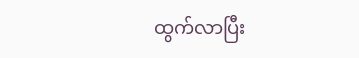ထွက်လာပြီး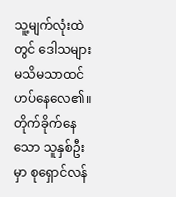သူ့မျက်လုံးထဲတွင် ဒေါသများ မသိမသာထင်ဟပ်နေလေ၏။
တိုက်ခိုက်နေသော သူနှစ်ဦးမှာ စုရှောင်လန်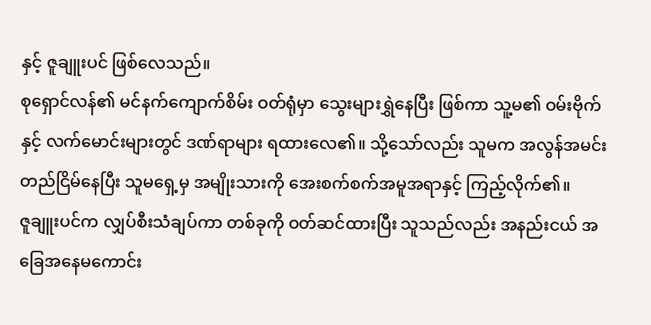နှင့် ဇူချူးပင် ဖြစ်လေသည်။
စုရှောင်လန်၏ မင်နက်ကျောက်စိမ်း ဝတ်ရုံမှာ သွေးများရွှဲနေပြီး ဖြစ်ကာ သူ့မ၏ ဝမ်းဗိုက်နှင့် လက်မောင်းများတွင် ဒဏ်ရာများ ရထားလေ၏။ သို့သော်လည်း သူမက အလွန်အမင်း တည်ငြိမ်နေပြီး သူမရှေ့မှ အမျိုးသားကို အေးစက်စက်အမူအရာနှင့် ကြည့်လိုက်၏။
ဇူချူးပင်က လျှပ်စီးသံချပ်ကာ တစ်ခုကို ဝတ်ဆင်ထားပြီး သူသည်လည်း အနည်းငယ် အခြေအနေမကောင်း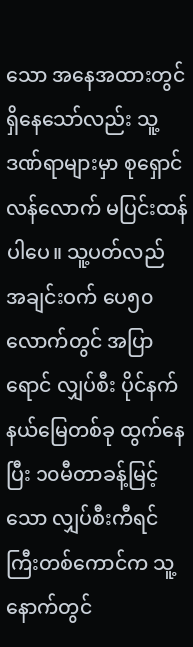သော အနေအထားတွင် ရှိနေသော်လည်း သူ့ဒဏ်ရာများမှာ စုရှောင်လန်လောက် မပြင်းထန်ပါပေ။ သူ့ပတ်လည် အချင်းဝက် ပေ၅၀လောက်တွင် အပြာရောင် လျှပ်စီး ပိုင်နက်နယ်မြေတစ်ခု ထွက်နေပြီး ၁၀မီတာခန့်မြင့်သော လျှပ်စီးကီရင်ကြီးတစ်ကောင်က သူ့နောက်တွင်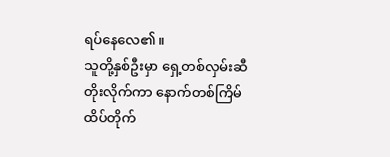ရပ်နေလေ၏။
သူတို့နှစ်ဦးမှာ ရှေ့တစ်လှမ်းဆီတိုးလိုက်ကာ နောက်တစ်ကြိမ် ထိပ်တိုက်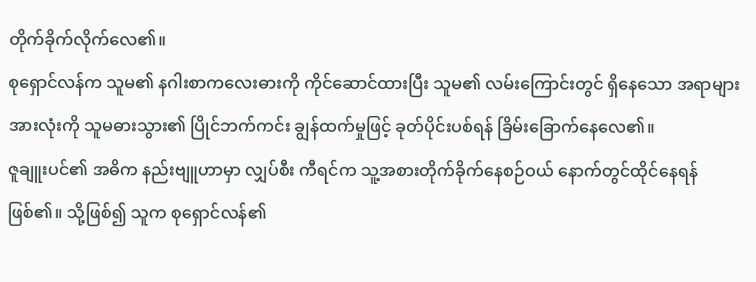တိုက်ခိုက်လိုက်လေ၏။
စုရှောင်လန်က သူမ၏ နဂါးစာကလေးဓားကို ကိုင်ဆောင်ထားပြီး သူမ၏ လမ်းကြောင်းတွင် ရှိနေသော အရာများ အားလုံးကို သူမဓားသွား၏ ပြိုင်ဘက်ကင်း ချွန်ထက်မှုဖြင့် ခုတ်ပိုင်းပစ်ရန် ခြိမ်းခြောက်နေလေ၏။
ဇူချူးပင်၏ အဓိက နည်းဗျူဟာမှာ လျှပ်စီး ကီရင်က သူ့အစားတိုက်ခိုက်နေစဉ်ဝယ် နောက်တွင်ထိုင်နေရန်ဖြစ်၏။ သို့ဖြစ်၍ သူက စုရှောင်လန်၏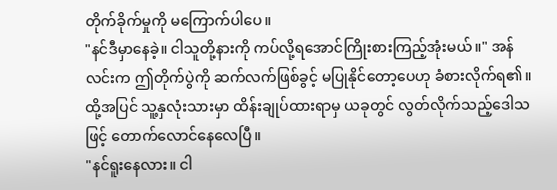တိုက်ခိုက်မှုကို မကြောက်ပါပေ။
"နင်ဒီမှာနေခဲ့။ ငါသူတို့နားကို ကပ်လို့ရအောင်ကြိုးစားကြည့်အုံးမယ်။" အန်လင်းက ဤတိုက်ပွဲကို ဆက်လက်ဖြစ်ခွင့် မပြုနိုင်တော့ပေဟု ခံစားလိုက်ရ၏။ ထို့အပြင် သူ့နှလုံးသားမှာ ထိန်းချုပ်ထားရာမှ ယခုတွင် လွတ်လိုက်သည့်ဒေါသဖြင့် တောက်လောင်နေလေပြီ။
"နင်ရူးနေလား။ ငါ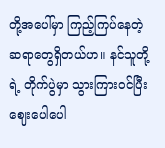တို့အပေါ်မှာ ကြည့်ကြပ်နေတဲ့ ဆရာတွေရှိတယ်ဟ။ နင်သူတို့ရဲ့ တိုက်ပွဲမှာ သွားကြားဝင်ပြီး ဈေးပေါပေါ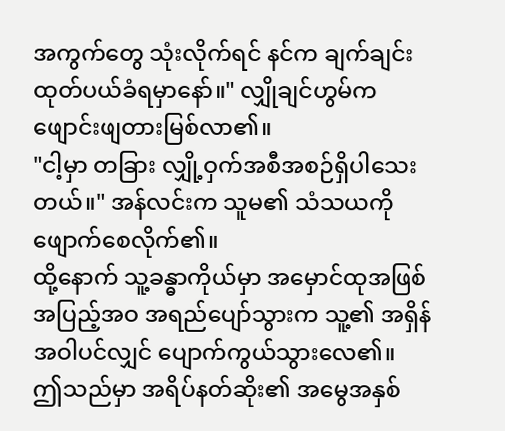အကွက်တွေ သုံးလိုက်ရင် နင်က ချက်ချင်း ထုတ်ပယ်ခံရမှာနော်။" လျှိုချင်ဟွမ်က ဖျောင်းဖျတားမြစ်လာ၏။
"ငါ့မှာ တခြား လျှို့ဝှက်အစီအစဉ်ရှိပါသေးတယ်။" အန်လင်းက သူမ၏ သံသယကို ဖျောက်စေလိုက်၏။
ထို့နောက် သူ့ခန္ဓာကိုယ်မှာ အမှောင်ထုအဖြစ် အပြည့်အဝ အရည်ပျော်သွားက သူ့၏ အရှိန်အဝါပင်လျှင် ပျောက်ကွယ်သွားလေ၏။
ဤသည်မှာ အရိပ်နတ်ဆိုး၏ အမွေအနှစ်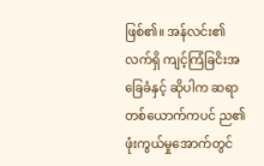ဖြစ်၏။ အန်လင်း၏ လက်ရှိ ကျင့်ကြံခြငိးအခြေခံနှင့် ဆိုပါက ဆရာတစ်ယောက်ကပင် ည၏ ဖုံးကွယ်မှုအောက်တွင်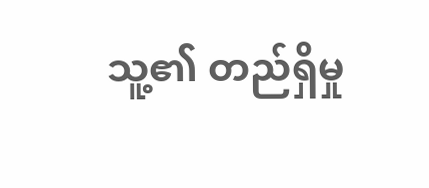သူ့၏ တည်ရှိမှု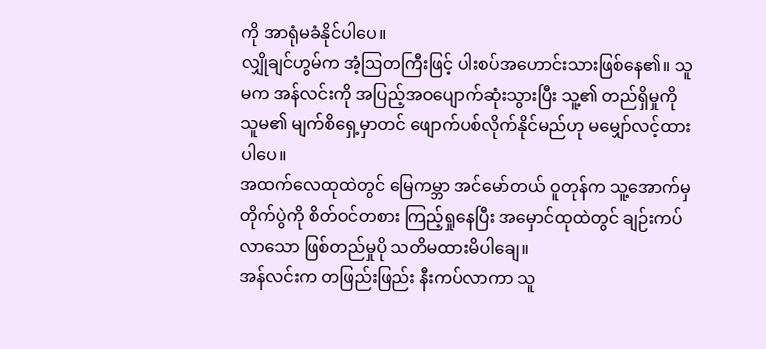ကို အာရုံမခံနိုင်ပါပေ။
လျှိုချင်ဟွမ်က အံ့ဩတကြီးဖြင့် ပါးစပ်အဟောင်းသားဖြစ်နေ၏။ သူမက အန်လင်းကို အပြည့်အဝပျောက်ဆုံးသွားပြီး သူ့၏ တည်ရှိမှုကို သူမ၏ မျက်စိရှေ့မှာတင် ဖျောက်ပစ်လိုက်နိုင်မည်ဟု မမျှော်လင့်ထားပါပေ။
အထက်လေထုထဲတွင် မြေကမ္ဘာ အင်မော်တယ် ဝူတုန်က သူ့အောက်မှ တိုက်ပွဲကို စိတ်ဝင်တစား ကြည့်ရှုနေပြီး အမှောင်ထုထဲတွင် ချဉ်းကပ်လာသော ဖြစ်တည်မှုပို သတိမထားမိပါချေ။
အန်လင်းက တဖြည်းဖြည်း နီးကပ်လာကာ သူ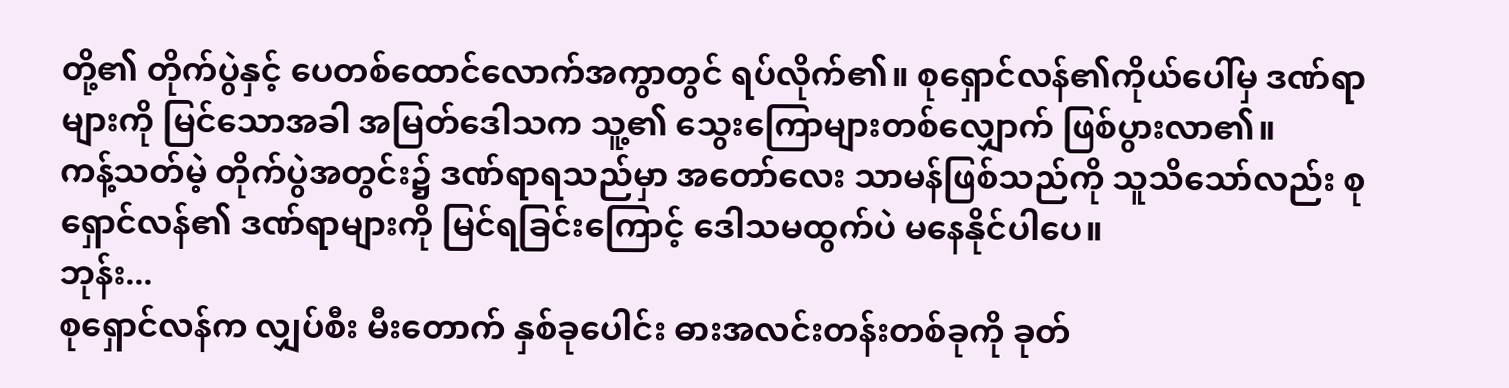တို့၏ တိုက်ပွဲနှင့် ပေတစ်ထောင်လောက်အကွာတွင် ရပ်လိုက်၏။ စုရှောင်လန်၏ကိုယ်ပေါ်မှ ဒဏ်ရာများကို မြင်သောအခါ အမြတ်ဒေါသက သူ့၏ သွေးကြောများတစ်လျှောက် ဖြစ်ပွားလာ၏။
ကန့်သတ်မဲ့ တိုက်ပွဲအတွင်း၌ ဒဏ်ရာရသည်မှာ အတော်လေး သာမန်ဖြစ်သည်ကို သူသိသော်လည်း စုရှောင်လန်၏ ဒဏ်ရာများကို မြင်ရခြင်းကြောင့် ဒေါသမထွက်ပဲ မနေနိုင်ပါပေ။
ဘုန်း...
စုရှောင်လန်က လျှပ်စီး မီးတောက် နှစ်ခုပေါင်း ဓားအလင်းတန်းတစ်ခုကို ခုတ်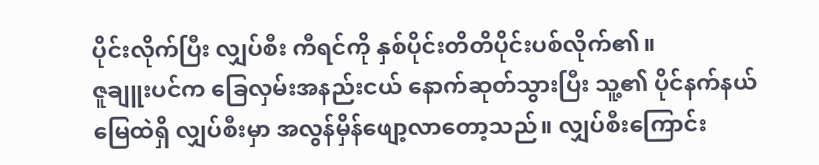ပိုင်းလိုက်ပြီး လျှပ်စီး ကီရင်ကို နှစ်ပိုင်းတိတိပိုင်းပစ်လိုက်၏။
ဇူချူးပင်က ခြေလှမ်းအနည်းငယ် နောက်ဆုတ်သွားပြီး သူ့၏ ပိုင်နက်နယ်မြေထဲရှိ လျှပ်စီးမှာ အလွန်မှိန်ဖျော့လာတော့သည်။ လျှပ်စီးကြောင်း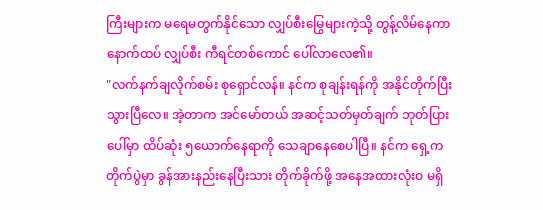ကြီးများက မရေမတွက်နိုင်သော လျှပ်စီးမြွေများကဲ့သို့ တွန့်လိမ်နေကာ နောက်ထပ် လျှပ်စီး ကီရင်တစ်ကောင် ပေါ်လာလေ၏။
"လက်နက်ချလိုက်စမ်း စုရှောင်လန်။ နင်က စုချန်းရန်ကို အနိုင်တိုက်ပြီးသွားပြီလေ။ အဲ့တာက အင်မော်တယ် အဆင့်သတ်မှတ်ချက် ဘုတ်ပြားပေါ်မှာ ထိပ်ဆုံး ၅ယောက်နေရာကို သေချာနေစေပါပြီ။ နင်က ရှေ့ကတိုက်ပွဲမှာ ခွန်အားနည်းနေပြီးသား တိုက်ခိုက်ဖို့ အနေအထားလုံးဝ မရှိ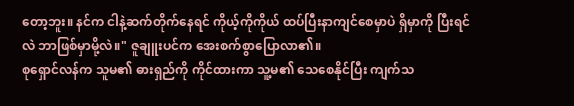တော့ဘူး။ နင်က ငါနဲ့ဆက်တိုက်နေရင် ကိုယ့်ကိုကိုယ် ထပ်ပြီးနာကျင်စေမှာပဲ ရှိမှာကို ပြီးရင်လဲ ဘာဖြစ်မှာမို့လဲ။" ဇူချူးပင်က အေးစက်စွာပြောလာ၏။
စုရှောင်လန်က သူမ၏ ဓားရှည်ကို ကိုင်ထားကာ သူ့မ၏ သေစေနိုင်ပြီး ကျက်သ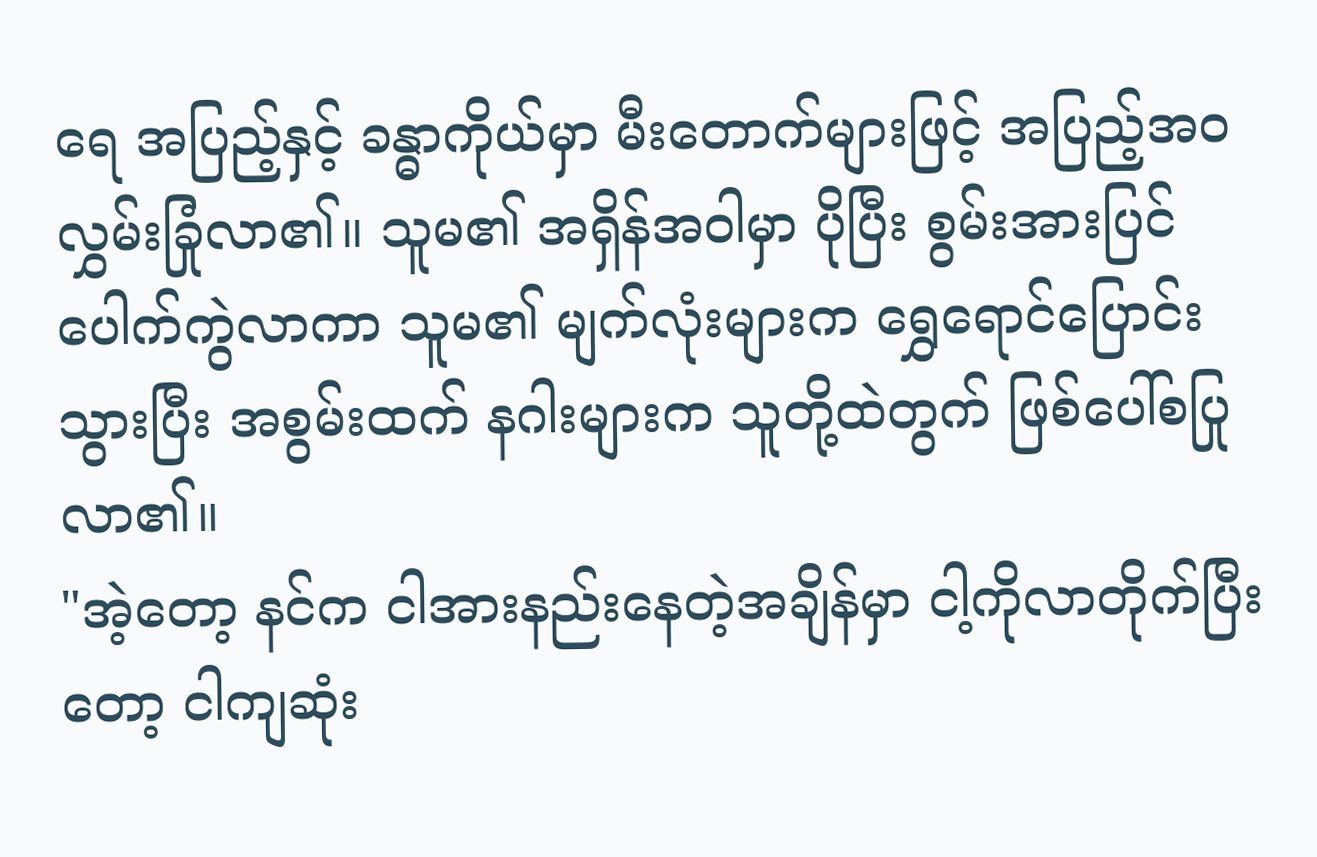ရေ အပြည့်နှင့် ခန္ဓာကိုယ်မှာ မီးတောက်များဖြင့် အပြည့်အဝ လွှမ်းခြုံလာ၏။ သူမ၏ အရှိန်အဝါမှာ ပိုပြီး စွမ်းအားပြင် ပေါက်ကွဲလာကာ သူမ၏ မျက်လုံးများက ရွှေရောင်ပြောင်းသွားပြီး အစွမ်းထက် နဂါးများက သူတို့ထဲတွက် ဖြစ်ပေါ်စပြုလာ၏။
"အဲ့တော့ နင်က ငါအားနည်းနေတဲ့အချိန်မှာ ငါ့ကိုလာတိုက်ပြီးတော့ ငါကျဆုံး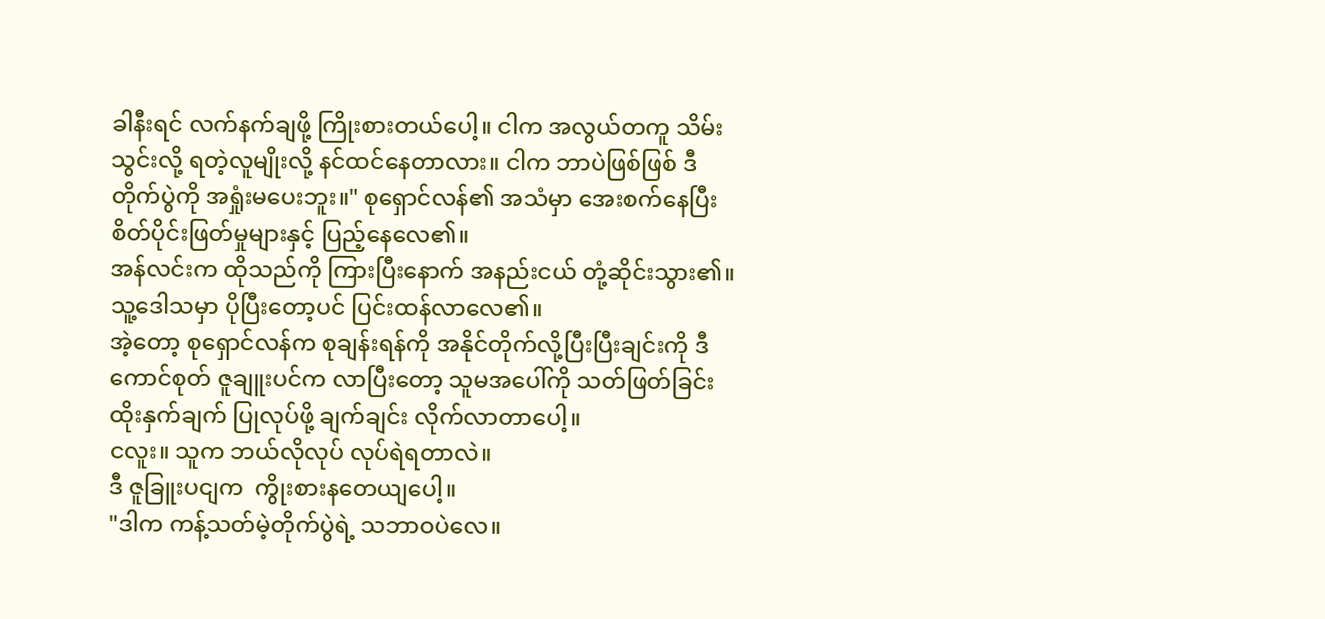ခါနီးရင် လက်နက်ချဖို့ ကြိုးစားတယ်ပေါ့။ ငါက အလွယ်တကူ သိမ်းသွင်းလို့ ရတဲ့လူမျိုးလို့ နင်ထင်နေတာလား။ ငါက ဘာပဲဖြစ်ဖြစ် ဒီတိုက်ပွဲကို အရှုံးမပေးဘူး။" စုရှောင်လန်၏ အသံမှာ အေးစက်နေပြီး စိတ်ပိုင်းဖြတ်မှုများနှင့် ပြည့်နေလေ၏။
အန်လင်းက ထိုသည်ကို ကြားပြီးနောက် အနည်းငယ် တုံ့ဆိုင်းသွား၏။ သူ့ဒေါသမှာ ပိုပြီးတော့ပင် ပြင်းထန်လာလေ၏။
အဲ့တော့ စုရှောင်လန်က စုချန်းရန်ကို အနိုင်တိုက်လို့ပြီးပြီးချင်းကို ဒီကောင်စုတ် ဇူချူးပင်က လာပြီးတော့ သူမအပေါ်ကို သတ်ဖြတ်ခြင်း ထိုးနှက်ချက် ပြုလုပ်ဖို့ ချက်ချင်း လိုက်လာတာပေါ့။
ငလူး။ သူက ဘယ်လိုလုပ် လုပ်ရဲရတာလဲ။
ဒီ ဇူခြူးပငျက  ကွိုးစားနတေယျပေါ့။
"ဒါက ကန့်သတ်မဲ့တိုက်ပွဲရဲ့ သဘာဝပဲလေ။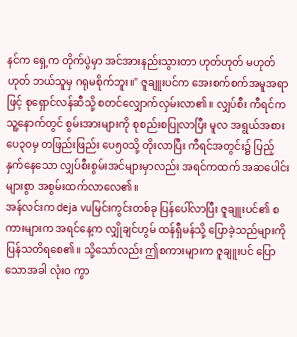နင်က ရှေ့က တိုက်ပွဲမှာ အင်အားနည်းသွားတာ ဟုတ်ဟုတ် မဟုတ်ဟုတ် ဘယ်သူမှ ဂရုမစိုက်ဘူး။" ဇူချူးပင်က အေးစက်စက်အမူအရာဖြင့် စုရှောင်လန်ဆီသို့ စတင်လျှောက်လှမ်းလာ၏။ လျှပ်စီး ကီရင်က သူ့နောက်တွင် စွမ်းအားများကို စုစည်းစပြုလာပြီး မူလ အရွယ်အစား ပေ၃၀မှ တဖြည်းဖြည်း ပေ၅၀သို့ တိုးလာပြီး ကီရင်အတွင်း၌ ပြည့်နှက်နေသော လျှပ်စီးစွမ်းအင်များမှာလည်း အရင်ကထက် အဆပေါင်းများစွာ အစွမ်းထက်လာလေ၏။
အန်လင်းက deja vuမြင်းကွင်းတစ်ခု ပြန်ပေါ်လာပြီး ဇူချူးပင်၏ စကားများက အရင်နေ့က လျှိုချင်ဟွမ် ထန်ရှီမန်သို့ ပြောခဲ့သည်များကို ပြန်သတိရစေ၏။ သို့သော်လည်း ဤစကားများက ဇူချူးပင် ပြောသောအခါ လုံးဝ ကွာ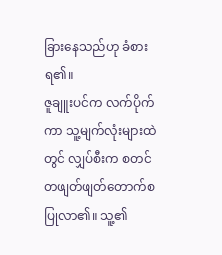ခြားနေသည်ဟု ခံစားရ၏။
ဇူချူးပင်က လက်ပိုက်ကာ သူ့မျက်လုံးများထဲတွင် လျှပ်စီးက စတင် တဖျတ်ဖျတ်တောက်စပြုလာ၏။ သူ့၏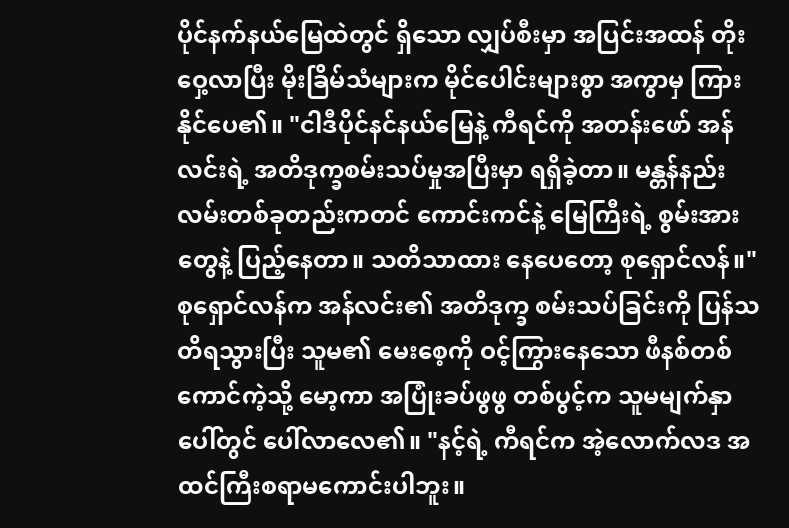ပိုင်နက်နယ်မြေထဲတွင် ရှိသော လျှပ်စီးမှာ အပြင်းအထန် တိုးဝှေ့လာပြီး မိုးခြိမ်သံများက မိုင်ပေါင်းများစွာ အကွာမှ ကြားနိုင်ပေ၏။ "ငါဒီပိုင်နင်နယ်မြေနဲ့ ကီရင်ကို အတန်းဖော် အန်လင်းရဲ့ အတိဒုက္ခစမ်းသပ်မှုအပြီးမှာ ရရှိခဲ့တာ။ မန္တန်နည်းလမ်းတစ်ခုတည်းကတင် ကောင်းကင်နဲ့ မြေကြီးရဲ့ စွမ်းအားတွေနဲ့ ပြည့်နေတာ။ သတိသာထား နေပေတော့ စုရှောင်လန်။"
စုရှောင်လန်က အန်လင်း၏ အတိဒုက္ခ စမ်းသပ်ခြင်းကို ပြန်သတိရသွားပြီး သူမ၏ မေးစေ့ကို ဝင့်ကြွားနေသော ဖီနစ်တစ်ကောင်ကဲ့သို့ မော့ကာ အပြုံးခပ်ဖွဖွ တစ်ပွင့်က သူမမျက်နှာပေါ်တွင် ပေါ်လာလေ၏။ "နင့်ရဲ့ ကီရင်က အဲ့လောက်လဒ အထင်ကြီးစရာမကောင်းပါဘူး။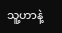သူ့ဟာနဲ့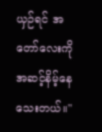ယှဉ်ရင် အတော်လေးကို အဆင့်နိမ့်နေသေးတယ်။"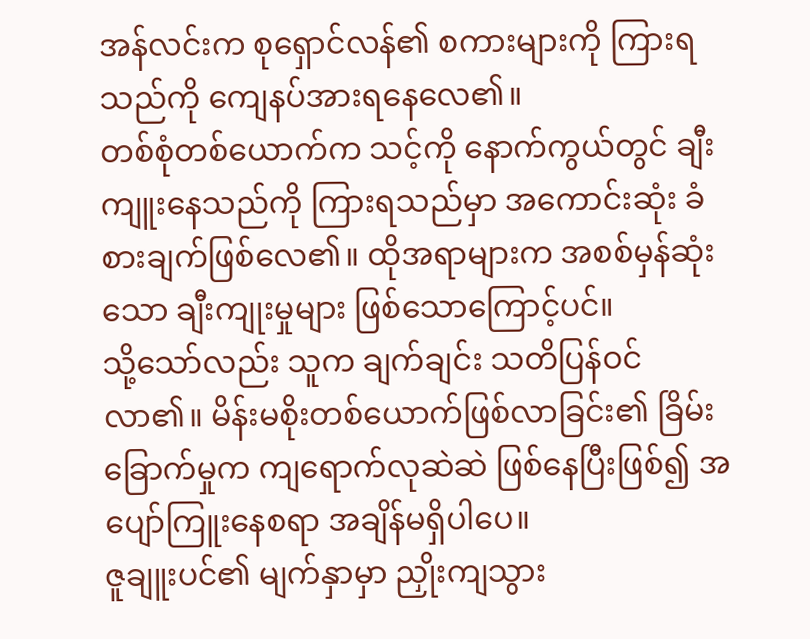အန်လင်းက စုရှောင်လန်၏ စကားများကို ကြားရသည်ကို ကျေနပ်အားရနေလေ၏။
တစ်စုံတစ်ယောက်က သင့်ကို နောက်ကွယ်တွင် ချီးကျူးနေသည်ကို ကြားရသည်မှာ အကောင်းဆုံး ခံစားချက်ဖြစ်လေ၏။ ထိုအရာများက အစစ်မှန်ဆုံးသော ချီးကျုးမှုများ ဖြစ်သောကြောင့်ပင်။
သို့သော်လည်း သူက ချက်ချင်း သတိပြန်ဝင်လာ၏။ မိန်းမစိုးတစ်ယောက်ဖြစ်လာခြင်း၏ ခြိမ်းခြောက်မှုက ကျရောက်လုဆဲဆဲ ဖြစ်နေပြီးဖြစ်၍ အပျော်ကြူးနေစရာ အချိန်မရှိပါပေ။
ဇူချူးပင်၏ မျက်နှာမှာ ညှိုးကျသွား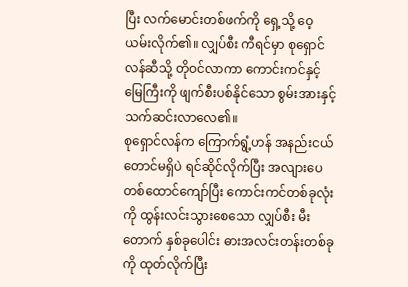ပြီး လက်မောင်းတစ်ဖက်ကို ရှေ့သို့ ဝေ့ယမ်းလိုက်၏။ လျှပ်စီး ကီရင်မှာ စုရှောင်လန်ဆီသို့ တိုဝင်လာကာ ကောင်းကင်နှင့် မြေကြီးကို ဖျက်စီးပစ်နိုင်သော စွမ်းအားနှင့် သက်ဆင်းလာလေ၏။
စုရှောင်လန်က ကြောက်ရွံ့ဟန် အနည်းငယ်တောင်မရှိပဲ ရင်ဆိုင်လိုက်ပြီး အလျားပေတစ်ထောင်ကျော်ပြီး ကောင်းကင်တစ်ခုလုံးကို ထွန်းလင်းသွားစေသော လျှပ်စီး မီးတောက် နှစ်ခုပေါင်း ဓားအလင်းတန်းတစ်ခုကို ထုတ်လိုက်ပြီး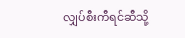လျှပ်စီးကီရင်ဆီသို့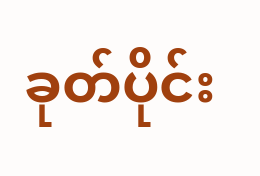ခုတ်ပိုင်း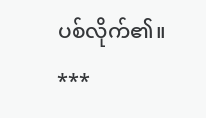ပစ်လိုက်၏။
***